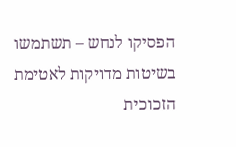הפסיקו לנחש – תשתמשו בשיטות מדויקות לאטימת הזכוכית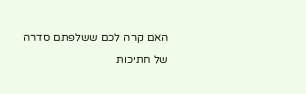האם קרה לכם ששלפתם סדרה של חתיכות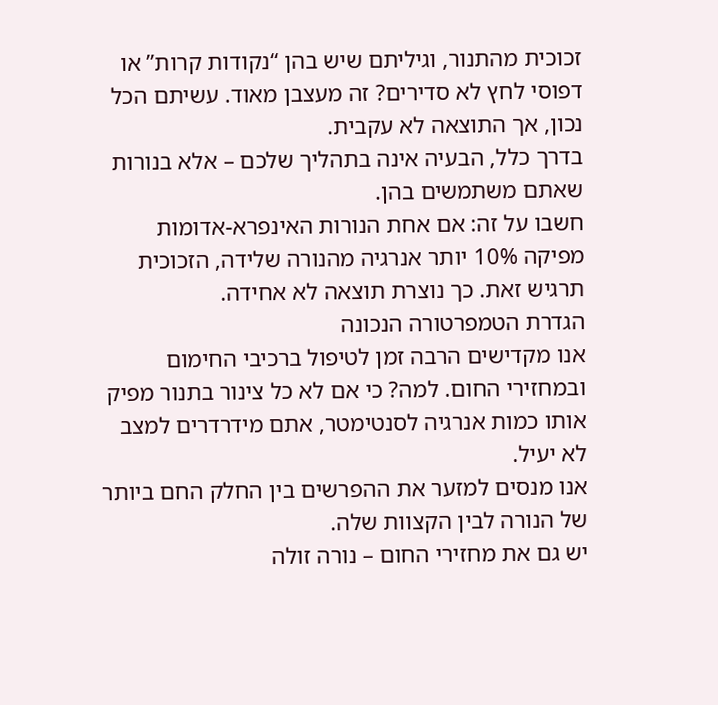זכוכית מהתנור, וגיליתם שיש בהן “נקודות קרות” או דפוסי לחץ לא סדירים? זה מעצבן מאוד. עשיתם הכל נכון, אך התוצאה לא עקבית.
בדרך כלל, הבעיה אינה בתהליך שלכם – אלא בנורות שאתם משתמשים בהן.
חשבו על זה: אם אחת הנורות האינפרא-אדומות מפיקה 10% יותר אנרגיה מהנורה שלידה, הזכוכית תרגיש זאת. כך נוצרת תוצאה לא אחידה.
הגדרת הטמפרטורה הנכונה
אנו מקדישים הרבה זמן לטיפול ברכיבי החימום ובמחזירי החום. למה? כי אם לא כל צינור בתנור מפיק אותו כמות אנרגיה לסנטימטר, אתם מידרדרים למצב לא יעיל.
אנו מנסים למזער את ההפרשים בין החלק החם ביותר של הנורה לבין הקצוות שלה.
יש גם את מחזירי החום – נורה זולה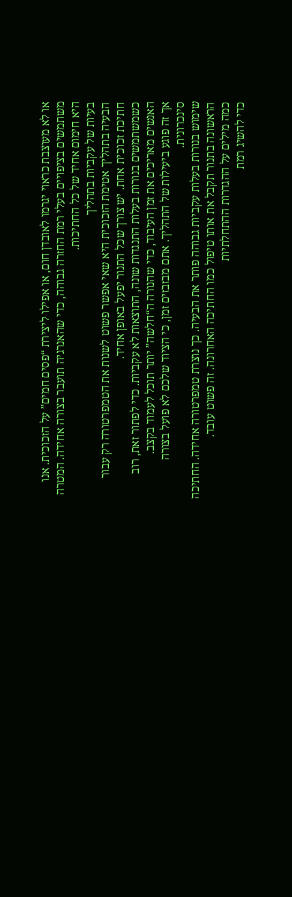או לא מעוצבת כראוי יגרמו לאובדן חום, או אפילו ליצירת “פסים חמים” על הזכוכית. אנו משתמשים בציפויים בעלי רמת החזרה גבוהה, כדי שהאנרגיה תועבר בצורה אחידה. המטרה היא חימום אחיד של כל החתיכות.
בעיות של עקביות בתהליך
הבעיה בתהליך אטימת הזכוכית היא שאי אפשר פשוט לשנות את הטמפרטורה רק עבור חתיכת זכוכית אחת. יש צורך שכל התנור יפעל באופן אחיד.
כשמשתמשים בנורות בעלות התנגדות שונה, התוצאות לא עקביות. כדי לפתור זאת, רוב האנשים מאריכים את זמן העיבוד, כדי שהנורה ה“חלשה” יותר תוכל לעמוד בקצב.
אך זה פוגע ביעילות של התהליך. אתם מבזבזים זמן, כי הציוד שלכם לא פועל בצורה סינכרונית.
שימוש בנורות בעלות עקביות גבוהה פותר את הבעיה. כך נוצרת טמפרטורה אחידה. החתיכה הראשונה בתנור תקבל את אותו טיפול כמו החתיכה האחרונה. זה פשוט עובד.
כמה מילים על ההגדרות ההתחלתיות
כדי להשיג רמת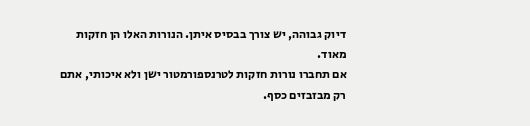דיוק גבוהה, יש צורך בבסיס איתן. הנורות האלו הן חזקות מאוד.
אם תחברו נורות חזקות לטרנספורמטור ישן ולא איכותי, אתם רק מבזבזים כסף.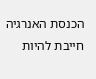הכנסת האנרגיה חייבת להיות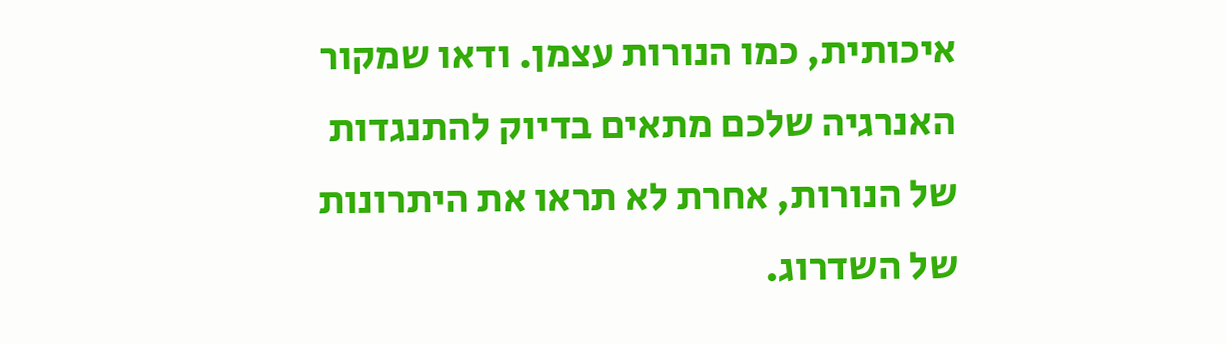איכותית, כמו הנורות עצמן. ודאו שמקור האנרגיה שלכם מתאים בדיוק להתנגדות של הנורות, אחרת לא תראו את היתרונות של השדרוג.